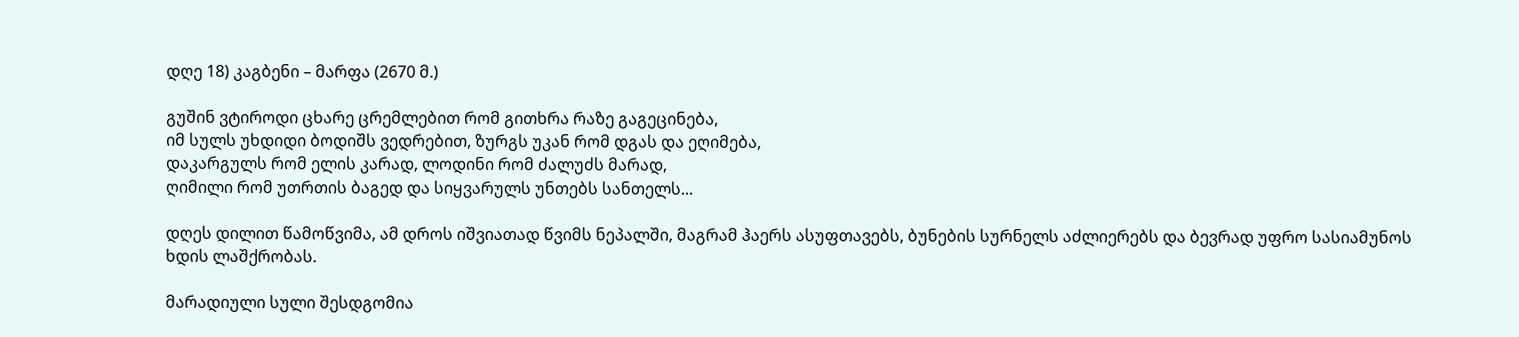დღე 18) კაგბენი – მარფა (2670 მ.)

გუშინ ვტიროდი ცხარე ცრემლებით რომ გითხრა რაზე გაგეცინება,
იმ სულს უხდიდი ბოდიშს ვედრებით, ზურგს უკან რომ დგას და ეღიმება,
დაკარგულს რომ ელის კარად, ლოდინი რომ ძალუძს მარად,
ღიმილი რომ უთრთის ბაგედ და სიყვარულს უნთებს სანთელს...

დღეს დილით წამოწვიმა, ამ დროს იშვიათად წვიმს ნეპალში, მაგრამ ჰაერს ასუფთავებს, ბუნების სურნელს აძლიერებს და ბევრად უფრო სასიამუნოს ხდის ლაშქრობას.

მარადიული სული შესდგომია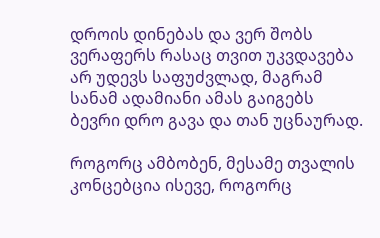დროის დინებას და ვერ შობს ვერაფერს რასაც თვით უკვდავება არ უდევს საფუძვლად, მაგრამ სანამ ადამიანი ამას გაიგებს ბევრი დრო გავა და თან უცნაურად.

როგორც ამბობენ, მესამე თვალის კონცებცია ისევე, როგორც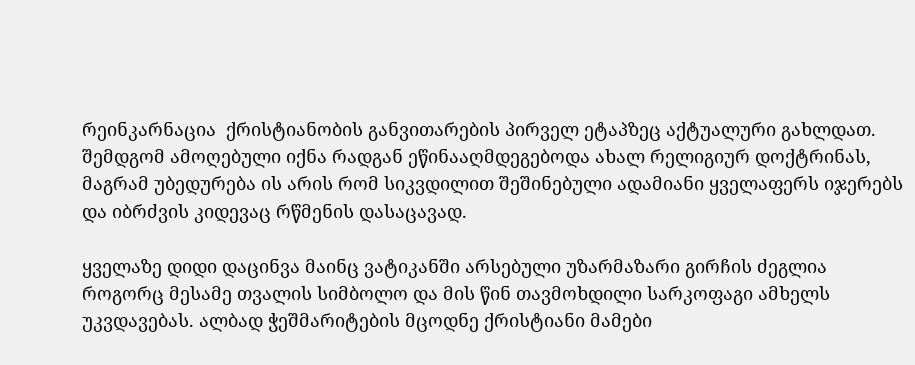რეინკარნაცია  ქრისტიანობის განვითარების პირველ ეტაპზეც აქტუალური გახლდათ. შემდგომ ამოღებული იქნა რადგან ეწინააღმდეგებოდა ახალ რელიგიურ დოქტრინას, მაგრამ უბედურება ის არის რომ სიკვდილით შეშინებული ადამიანი ყველაფერს იჯერებს და იბრძვის კიდევაც რწმენის დასაცავად.

ყველაზე დიდი დაცინვა მაინც ვატიკანში არსებული უზარმაზარი გირჩის ძეგლია როგორც მესამე თვალის სიმბოლო და მის წინ თავმოხდილი სარკოფაგი ამხელს უკვდავებას. ალბად ჭეშმარიტების მცოდნე ქრისტიანი მამები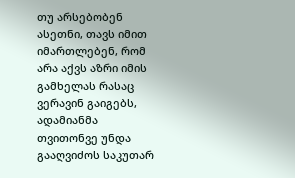თუ არსებობენ ასეთნი, თავს იმით იმართლებენ, რომ არა აქვს აზრი იმის გამხელას რასაც ვერავინ გაიგებს, ადამიანმა თვითონვე უნდა გააღვიძოს საკუთარ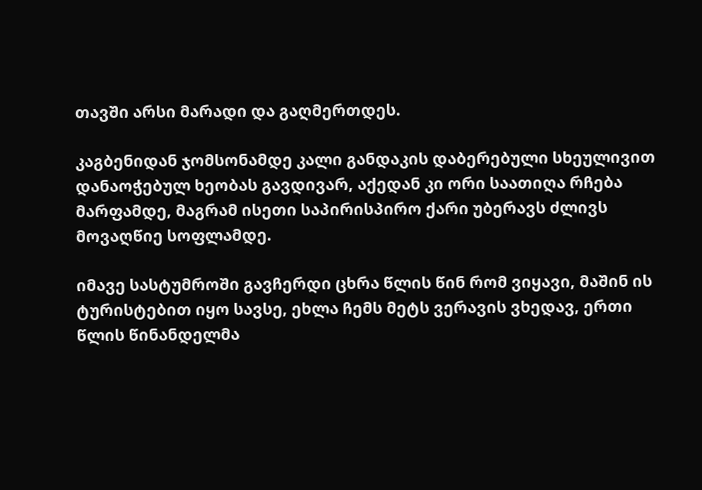თავში არსი მარადი და გაღმერთდეს.

კაგბენიდან ჯომსონამდე კალი განდაკის დაბერებული სხეულივით დანაოჭებულ ხეობას გავდივარ, აქედან კი ორი საათიღა რჩება მარფამდე, მაგრამ ისეთი საპირისპირო ქარი უბერავს ძლივს მოვაღწიე სოფლამდე.

იმავე სასტუმროში გავჩერდი ცხრა წლის წინ რომ ვიყავი, მაშინ ის ტურისტებით იყო სავსე, ეხლა ჩემს მეტს ვერავის ვხედავ, ერთი წლის წინანდელმა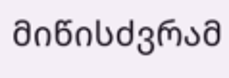მიწისძვრამ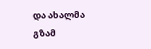და ახალმა გზამ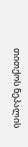თითქოს ნეპალის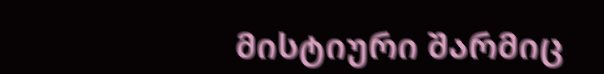მისტიური შარმიც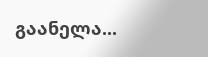გაანელა...